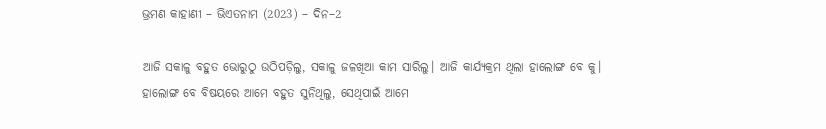ଭ୍ରମଣ କାହାଣୀ – ଭିଏତନାମ (2023) – ଦିନ–2

ଆଜି ସକାଳୁ ବହୁତ ଭୋରୁଠୁ ଉଠିପଡ଼ିଲୁ, ସକାଳୁ ଜଳଖିଆ କାମ ସାରିଲୁ। ଆଜି କାର୍ଯ୍ୟକ୍ରମ ଥିଲା ହାଲୋଙ୍ଗ ବେ କୁ। ହାଲୋଙ୍ଗ ବେ ବିଷୟରେ ଆମେ ବହୁତ ସୁନିଥିଲୁ, ସେଥିପାଇଁ ଆମେ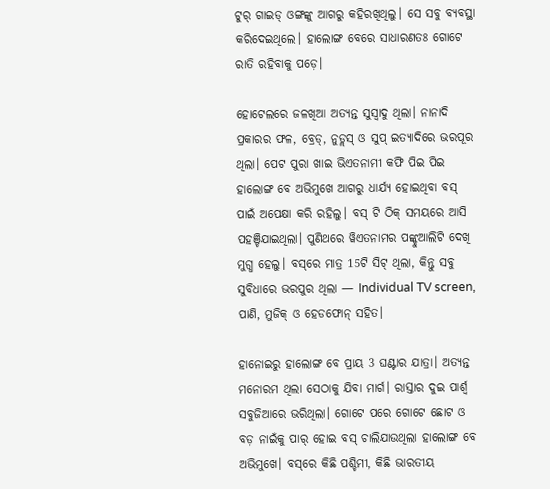ଟୁର୍ ଗାଇଡ୍ ଓଙ୍ଗଙ୍କୁ ଆଗରୁ କହିରଖିଥିଲୁ। ସେ ସବୁ ବ୍ୟବସ୍ଥା କରିଦେଇଥିଲେ। ହାଲୋଙ୍ଗ ବେରେ ସାଧାରଣତଃ ଗୋଟେ ରାତି ରହିବାକୁ ପଡ଼େ।

ହୋଟେଲରେ ଜଳଖିଆ ଅତ୍ୟନ୍ତ ସୁସ୍ୱାଦୁ ଥିଲା। ନାନାଦି ପ୍ରକାରର ଫଳ, ବ୍ରେଡ୍, ନୁଡ୍ଲସ୍ ଓ ସୁପ୍ ଇତ୍ୟାଦିରେ ଭରପୂର ଥିଲା। ପେଟ ପୁରା ଖାଇ ଭିଏତନାମୀ କଫି ପିଇ ପିଇ ହାଲୋଙ୍ଗ ବେ ଅଭିମୁଖେ ଆଗରୁ ଧାର୍ଯ୍ୟ ହୋଇଥିବା ବସ୍ ପାଇଁ ଅପେକ୍ଷା କରି ରହିଲୁ। ବସ୍ ଟି ଠିକ୍ ସମୟରେ ଆସି ପହଞ୍ଚିଯାଇଥିଲା। ପୁଣିଥରେ ୱିଏତନାମର ପଙ୍କ୍ଚୁଆଲିଟି ଦେଖି ମୁଗ୍ଧ ହେଲୁ। ବସ୍‌ରେ ମାତ୍ର 15ଟି ସିଟ୍ ଥିଲା, କିନ୍ତୁ ସବୁ ସୁବିଧାରେ ଭରପୁର ଥିଲା — Individual TV screen, ପାଣି, ମୁଜିକ୍ ଓ ହେଡଫୋନ୍ ସହିତ।

ହାନୋଇରୁ ହାଲୋଙ୍ଗ ବେ ପ୍ରାୟ 3 ଘଣ୍ଟାର ଯାତ୍ରା। ଅତ୍ୟନ୍ତ ମନୋରମ ଥିଲା ସେଠାକୁ ଯିବା ମାର୍ଗ। ରାସ୍ତାର ଦୁଇ ପାର୍ଶ୍ୱ ସବୁଜିଆରେ ଭରିଥିଲା। ଗୋଟେ ପରେ ଗୋଟେ ଛୋଟ ଓ ବଡ଼ ନାଇଁକୁ ପାର୍ ହୋଇ ବସ୍ ଚାଲିଯାଉଥିଲା ହାଲୋଙ୍ଗ ବେ ଅଭିମୁଖେ। ବସ୍‌ରେ କିଛି ପଶ୍ଚିମୀ, କିଛି ଭାରତୀୟ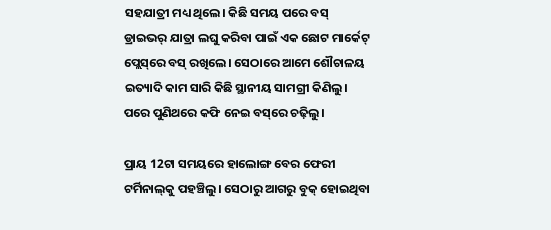ସହଯାତ୍ରୀ ମଧ୍ୟ ଥିଲେ। କିଛି ସମୟ ପରେ ବସ୍ ଡ୍ରାଇଭର୍ ଯାତ୍ରା ଲଘୁ କରିବା ପାଇଁ ଏକ ଛୋଟ ମାର୍କେଟ୍ ପ୍ଲେସ୍‌ରେ ବସ୍ ରଖିଲେ। ସେଠାରେ ଆମେ ଶୌଚାଳୟ ଇତ୍ୟାଦି କାମ ସାରି କିଛି ସ୍ଥାନୀୟ ସାମଗ୍ରୀ କିଣିଲୁ। ପରେ ପୁଣିଥରେ କଫି ନେଇ ବସ୍‌ରେ ଚଢ଼ିଲୁ।

ପ୍ରାୟ 12ଟା ସମୟରେ ହାଲୋଙ୍ଗ ବେର ଫେରୀ ଟର୍ମିନାଲ୍‌କୁ ପହଞ୍ଚିଲୁ। ସେଠାରୁ ଆଗରୁ ବୁକ୍ ହୋଇଥିବା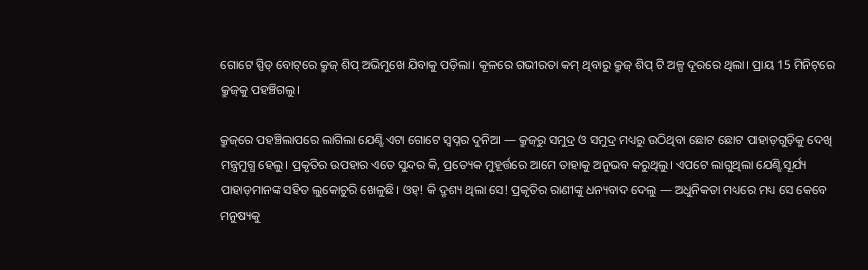ଗୋଟେ ସ୍ପିଡ୍ ବୋଟ୍‌ରେ କ୍ରୁଜ୍ ଶିପ୍ ଅଭିମୁଖେ ଯିବାକୁ ପଡ଼ିଲା। କୂଳରେ ଗଭୀରତା କମ୍ ଥିବାରୁ କ୍ରୁଜ୍ ଶିପ୍ ଟି ଅଳ୍ପ ଦୂରରେ ଥିଲା। ପ୍ରାୟ 15 ମିନିଟ୍‌ରେ କ୍ରୁଜ୍‌କୁ ପହଞ୍ଚିଗଲୁ।

କ୍ରୁଜ୍‌ରେ ପହଞ୍ଚିଲାପରେ ଲାଗିଲା ଯେଣ୍ଝି ଏଟା ଗୋଟେ ସ୍ୱପ୍ନର ଦୁନିଆ — କ୍ରୁଜ୍‌ରୁ ସମୁଦ୍ର ଓ ସମୁଦ୍ର ମଧ୍ୟରୁ ଉଠିଥିବା ଛୋଟ ଛୋଟ ପାହାଡ଼ଗୁଡ଼ିକୁ ଦେଖି ମନ୍ତ୍ରମୁଗ୍ଧ ହେଲୁ। ପ୍ରକୃତିର ଉପହାର ଏତେ ସୁନ୍ଦର କି, ପ୍ରତ୍ୟେକ ମୁହୂର୍ତ୍ତରେ ଆମେ ତାହାକୁ ଅନୁଭବ କରୁଥିଲୁ। ଏପଟେ ଲାଗୁଥିଲା ଯେଣ୍ଝି ସୂର୍ଯ୍ୟ ପାହାଡ଼ମାନଙ୍କ ସହିତ ଲୁକୋଚୁରି ଖେଳୁଛି। ଓହ୍! କି ଦ୍ରୃଶ୍ୟ ଥିଲା ସେ! ପ୍ରକୃତିର ରାଣୀଙ୍କୁ ଧନ୍ୟବାଦ ଦେଲୁ — ଅଧୁନିକତା ମଧ୍ୟରେ ମଧ୍ୟ ସେ କେବେ ମନୁଷ୍ୟକୁ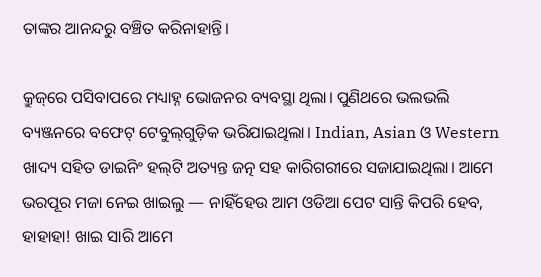ତାଙ୍କର ଆନନ୍ଦରୁ ବଞ୍ଚିତ କରିନାହାନ୍ତି।

କ୍ରୁଜ୍‌ରେ ପସିବାପରେ ମଧ୍ୟାହ୍ନ ଭୋଜନର ବ୍ୟବସ୍ଥା ଥିଲା। ପୁଣିଥରେ ଭଲଭଲି ବ୍ୟଞ୍ଜନରେ ବଫେଟ୍ ଟେବୁଲ୍‌ଗୁଡ଼ିକ ଭରିଯାଇଥିଲା। Indian, Asian ଓ Western ଖାଦ୍ୟ ସହିତ ଡାଇନିଂ ହଲ୍‌ଟି ଅତ୍ୟନ୍ତ ଜତ୍ନ ସହ କାରିଗରୀରେ ସଜାଯାଇଥିଲା। ଆମେ ଭରପୂର ମଜା ନେଇ ଖାଇଲୁ — ନାହିଁହେଉ ଆମ ଓଡିଆ ପେଟ ସାନ୍ତି କିପରି ହେବ, ହାହାହା! ଖାଇ ସାରି ଆମେ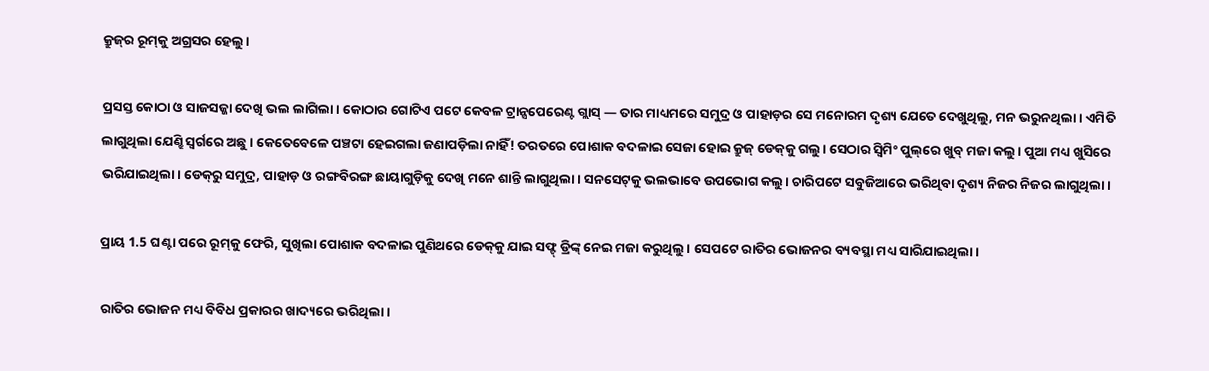କ୍ରୁଜ୍‌ର ରୂମ୍‌କୁ ଅଗ୍ରସର ହେଲୁ।

ପ୍ରସସ୍ତ କୋଠା ଓ ସାଜସଜ୍ଜା ଦେଖି ଭଲ ଲାଗିଲା। କୋଠାର ଗୋଟିଏ ପଟେ କେବଳ ଟ୍ରାନ୍ସପେରେଣ୍ଟ ଗ୍ଲାସ୍ — ତାର ମାଧ୍ୟମରେ ସମୁଦ୍ର ଓ ପାହାଡ଼ର ସେ ମନୋରମ ଦୃଶ୍ୟ ଯେତେ ଦେଖୁଥିଲୁ, ମନ ଭରୁନଥିଲା। ଏମିତି ଲାଗୁଥିଲା ଯେଣ୍ଝି ସ୍ୱର୍ଗରେ ଅଛୁ। କେତେବେଳେ ପଞ୍ଚଟା ହେଇଗଲା ଜଣାପଡ଼ିଲା ନାହିଁ! ତରତରେ ପୋଶାକ ବଦଳାଇ ସେଜା ହୋଇ କ୍ରୁଜ୍ ଡେକ୍‌କୁ ଗଲୁ। ସେଠାର ସ୍ୱିମିଂ ପୁଲ୍‌ରେ ଖୁବ୍ ମଜା କଲୁ। ପୁଆ ମଧ୍ୟ ଖୁସିରେ ଭରିଯାଇଥିଲା। ଡେକ୍‌ରୁ ସମୁଦ୍ର, ପାହାଡ଼ ଓ ରଙ୍ଗବିରଙ୍ଗ ଛାୟାଗୁଡ଼ିକୁ ଦେଖି ମନେ ଶାନ୍ତି ଲାଗୁଥିଲା। ସନସେଟ୍‌କୁ ଭଲଭାବେ ଉପଭୋଗ କଲୁ। ଚାରିପଟେ ସବୁଜିଆରେ ଭରିଥିବା ଦୃଶ୍ୟ ନିଜର ନିଜର ଲାଗୁଥିଲା।

ପ୍ରାୟ 1.5 ଘଣ୍ଟା ପରେ ରୂମ୍‌କୁ ଫେରି, ସୁଖିଲା ପୋଶାକ ବଦଳାଇ ପୁଣିଥରେ ଡେକ୍‌କୁ ଯାଇ ସଫ୍ଟ୍ ଡ୍ରିଙ୍କ୍‌ ନେଇ ମଜା କରୁଥିଲୁ। ସେପଟେ ରାତିର ଭୋଜନର ବ୍ୟବସ୍ଥା ମଧ୍ୟ ସାରିଯାଇଥିଲା।

ରାତିର ଭୋଜନ ମଧ୍ୟ ବିବିଧ ପ୍ରକାରର ଖାଦ୍ୟରେ ଭରିଥିଲା।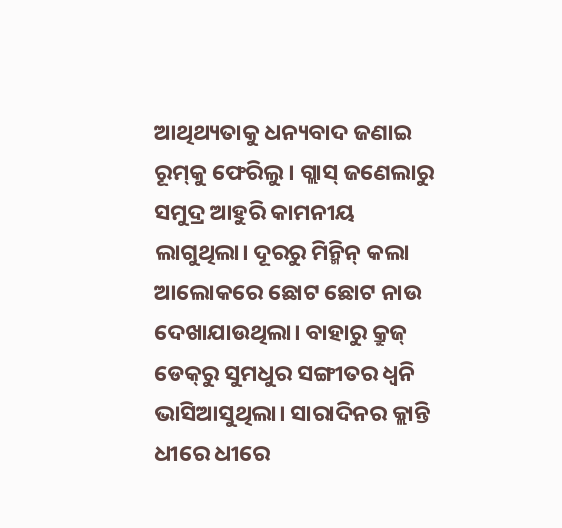ଆଥିଥ୍ୟତାକୁ ଧନ୍ୟବାଦ ଜଣାଇ ରୂମ୍‌କୁ ଫେରିଲୁ। ଗ୍ଲାସ୍ ଜଣେଲାରୁ ସମୁଦ୍ର ଆହୁରି କାମନୀୟ ଲାଗୁଥିଲା। ଦୂରରୁ ମିନ୍ମିନ୍ କଲା ଆଲୋକରେ ଛୋଟ ଛୋଟ ନାଉ ଦେଖାଯାଉଥିଲା। ବାହାରୁ କ୍ରୁଜ୍ ଡେକ୍‌ରୁ ସୁମଧୁର ସଙ୍ଗୀତର ଧ୍ୱନି ଭାସିଆସୁଥିଲା। ସାରାଦିନର କ୍ଲାନ୍ତି ଧୀରେ ଧୀରେ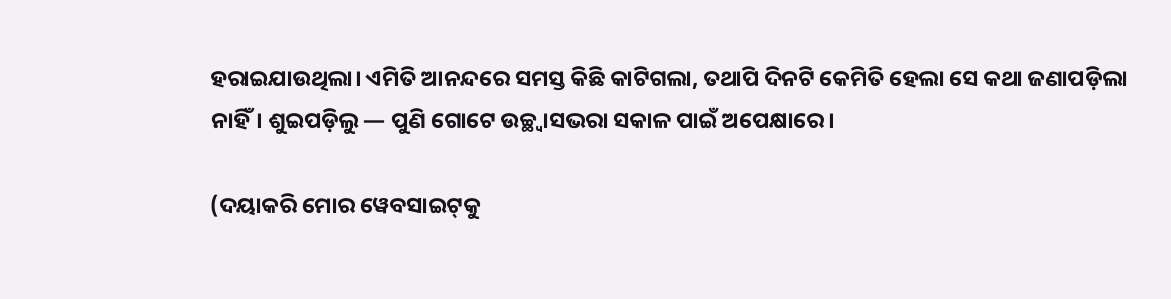ହରାଇଯାଉଥିଲା। ଏମିତି ଆନନ୍ଦରେ ସମସ୍ତ କିଛି କାଟିଗଲା, ତଥାପି ଦିନଟି କେମିତି ହେଲା ସେ କଥା ଜଣାପଡ଼ିଲା ନାହିଁ। ଶୁଇପଡ଼ିଲୁ — ପୁଣି ଗୋଟେ ଉଚ୍ଛ୍ୱାସଭରା ସକାଳ ପାଇଁ ଅପେକ୍ଷାରେ।

(ଦୟାକରି ମୋର ୱେବସାଇଟ୍‌କୁ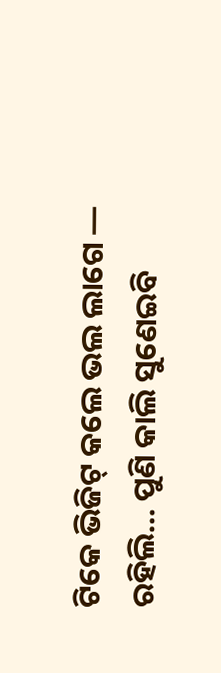ଟିକେ ଭିଜିଟ୍ କଲେ ଭଲ ଲାଗେ — ରହିଲି… ପୁଣି କାଲି ସୁଣେଇବି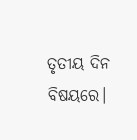ତୃତୀୟ ଦିନ ବିଷୟରେ।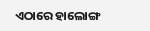ଏଠାରେ ହାଲୋଙ୍ଗ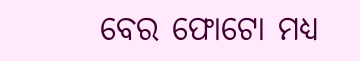ବେର ଫୋଟୋ ମଧ୍ୟ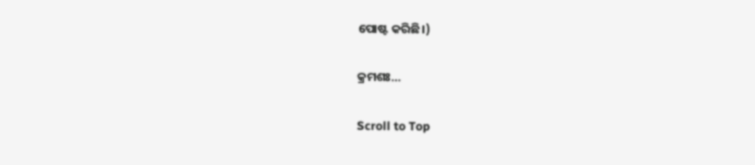ପୋଷ୍ଟ କରିଛି।)

କ୍ରମଶଃ…

Scroll to Top